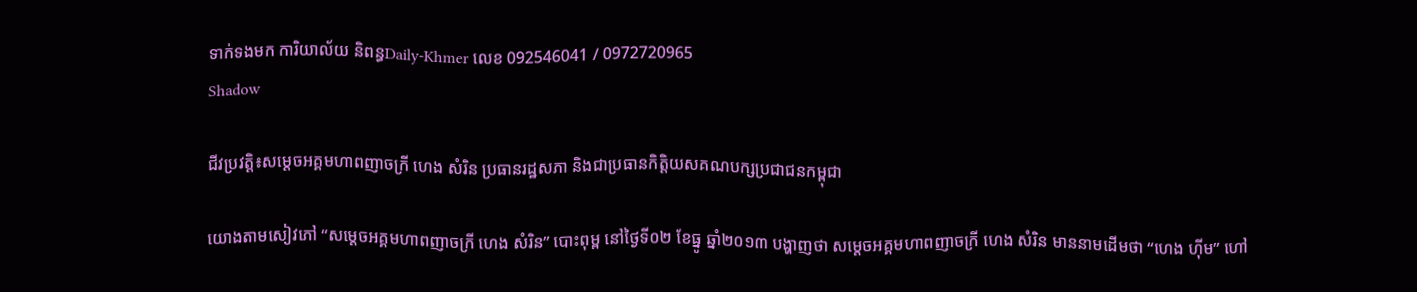ទាក់ទងមក ការិយាល័យ និពន្ធDaily-Khmer លេខ 092546041 / 0972720965
Shadow

ជីវប្រវត្តិ៖សម្តេចអគ្គមហាពញាចក្រី ហេង សំរិន ប្រធានរដ្ឋសភា និងជាប្រធានកិត្តិយសគណបក្សប្រជាជនកម្ពុជា

យោងតាមសៀវភៅ “សម្តេចអគ្គមហាពញាចក្រី ហេង សំរិន” បោះពុម្ព នៅថ្ងៃទី០២ ខែធ្នូ ឆ្នាំ២០១៣ បង្ហាញថា សម្តេចអគ្គមហាពញាចក្រី ហេង សំរិន មាននាមដើមថា “ហេង ហ៊ីម” ហៅ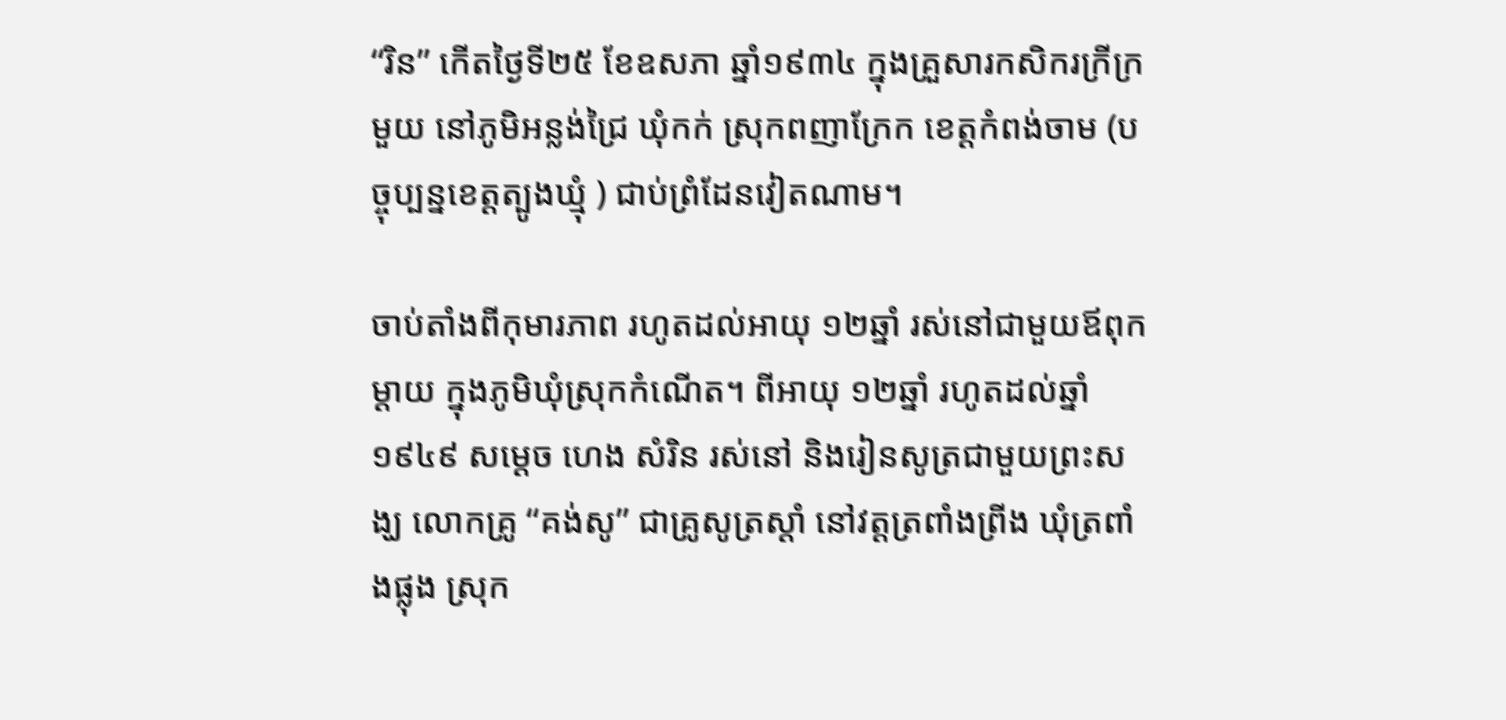“រិន” កើតថ្ងៃទី២៥ ខែឧសភា ឆ្នាំ១៩៣៤ ក្នុងគ្រួសារកសិករក្រីក្រមួយ នៅភូមិអន្លង់ជ្រៃ ឃុំកក់ ស្រុកពញាក្រែក ខេត្តកំពង់ចាម (បច្ចុប្បន្នខេត្តត្បូងឃ្មុំ ) ជាប់ព្រំដែនវៀតណាម។

ចាប់តាំងពីកុមារភាព រហូតដល់អាយុ ១២ឆ្នាំ រស់នៅជាមួយឪពុក ម្តាយ ក្នុងភូមិឃុំស្រុកកំណើត។ ពីអាយុ ១២ឆ្នាំ រហូតដល់ឆ្នាំ១៩៤៩ សម្តេច ហេង សំរិន រស់នៅ និងរៀនសូត្រជាមួយព្រះសង្ឃ លោកគ្រូ “គង់សូ” ជាគ្រូសូត្រស្តាំ នៅវត្តត្រពាំងព្រីង ឃុំត្រពាំងផ្លុង ស្រុក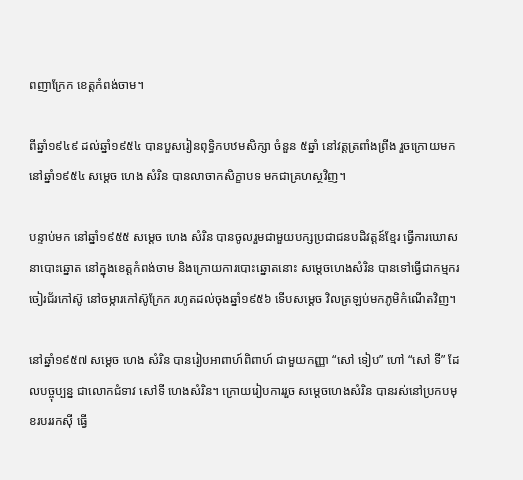ពញាក្រែក ខេត្តកំពង់ចាម។

ពីឆ្នាំ១៩៤៩ ដល់ឆ្នាំ១៩៥៤ បានបួសរៀនពុទ្ធិកបឋមសិក្សា ចំនួន ៥ឆ្នាំ នៅវត្តត្រពាំងព្រីង រួចក្រោយមក នៅឆ្នាំ១៩៥៤ សម្តេច ហេង សំរិន បានលាចាកសិក្ខាបទ មកជាគ្រហស្ថវិញ។

បន្ទាប់មក នៅឆ្នាំ១៩៥៥ សម្តេច ហេង សំរិន បានចូលរួមជាមួយបក្សប្រជាជនបដិវត្តន៍ខ្មែរ ធ្វើការឃោសនាបោះឆ្នោត នៅក្នុងខេត្តកំពង់ចាម និងក្រោយការបោះឆ្នោតនោះ សម្តេចហេងសំរិន បានទៅធ្វើជាកម្មករចៀរជ័រកៅស៊ូ នៅចម្ការកៅស៊ូក្រែក រហូតដល់ចុងឆ្នាំ១៩៥៦ ទើបសម្តេច វិលត្រឡប់មកភូមិកំណើតវិញ។

នៅឆ្នាំ១៩៥៧ សម្តេច ហេង សំរិន បានរៀបអាពាហ៍ពិពាហ៍ ជាមួយកញ្ញា “សៅ ទៀប” ហៅ “សៅ ទី” ដែលបច្ចុប្បន្ន ជាលោកជំទាវ សៅទី ហេងសំរិន។ ក្រោយរៀបការរួច សម្តេចហេងសំរិន បានរស់នៅប្រកបមុខរបររកស៊ី ធ្វើ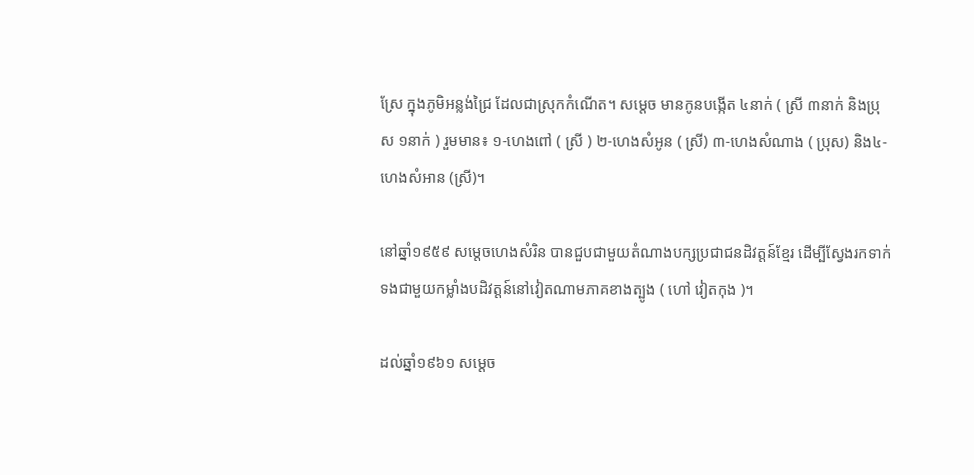ស្រែ ក្នុងភូមិអន្លង់ជ្រៃ ដែលជាស្រុកកំណើត។ សម្តេច មានកូនបង្កើត ៤នាក់ ( ស្រី ៣នាក់ និងប្រុស ១នាក់ ) រួមមាន៖ ១-ហេងពៅ ( ស្រី ) ២-ហេងសំអូន ( ស្រី) ៣-ហេងសំណាង ( ប្រុស) និង៤-ហេងសំអាន (ស្រី)។

នៅឆ្នាំ១៩៥៩ សម្តេចហេងសំរិន បានជួបជាមួយតំណាងបក្សប្រជាជនដិវត្តន៍ខ្មែរ ដើម្បីស្វែងរកទាក់ទងជាមួយកម្លាំងបដិវត្តន៍នៅវៀតណាមភាគខាងត្បូង ( ហៅ វៀតកុង )។

ដល់ឆ្នាំ១៩៦១ សម្តេច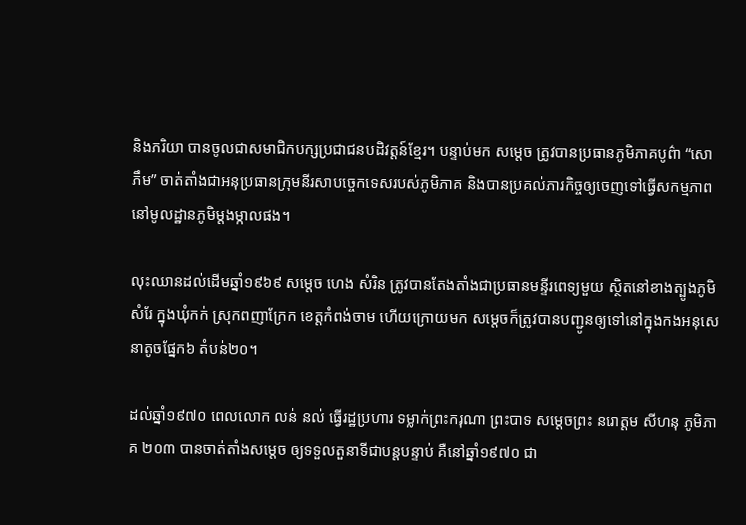និងភរិយា បានចូលជាសមាជិកបក្សប្រជាជនបដិវត្តន៍ខ្មែរ។ បន្ទាប់មក សម្តេច ត្រូវបានប្រធានភូមិភាគបូព៌ា “សោ ភឹម” ចាត់តាំងជាអនុប្រធានក្រុមនីរសាបច្ចេកទេសរបស់ភូមិភាគ និងបានប្រគល់ភារកិច្ចឲ្យចេញទៅធ្វើសកម្មភាព នៅមូលដ្ឋានភូមិម្តងម្កាលផង។

លុះឈានដល់ដើមឆ្នាំ១៩៦៩ សម្តេច ហេង សំរិន ត្រូវបានតែងតាំងជាប្រធានមន្ទីរពេទ្យមួយ ស្ថិតនៅខាងត្បូងភូមិសំរែ ក្នុងឃុំកក់ ស្រុកពញាក្រែក ខេត្តកំពង់ចាម ហើយក្រោយមក សម្តេចក៏ត្រូវបានបញ្ជូនឲ្យទៅនៅក្នុងកងអនុសេនាតូចផ្នែក៦ តំបន់២០។

ដល់ឆ្នាំ១៩៧០ ពេលលោក លន់ នល់ ធ្វើរដ្ឋប្រហារ ទម្លាក់ព្រះករុណា ព្រះបាទ សម្តេចព្រះ នរោត្តម សីហនុ ភូមិភាគ ២០៣ បានចាត់តាំងសម្តេច ឲ្យទទួលតួនាទីជាបន្តបន្ទាប់ គឺនៅឆ្នាំ១៩៧០ ជា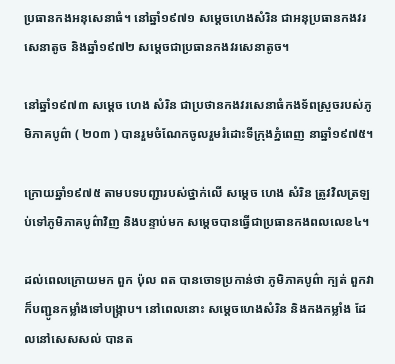ប្រធានកងអនុសេនាធំ។ នៅឆ្នាំ១៩៧១ សម្តេចហេងសំរិន ជាអនុប្រធានកងវរសេនាតូច និងឆ្នាំ១៩៧២ សម្តេចជាប្រធានកងវរសេនាតូច។

នៅឆ្នាំ១៩៧៣ សម្តេច ហេង សំរិន ជាប្រថានកងវរសេនាធំកងទ័ពស្រួចរបស់ភូមិភាគបូព៌ា ( ២០៣ ) បានរួមចំណែកចូលរួមរំដោះទីក្រុងភ្នំពេញ នាឆ្នាំ១៩៧៥។

ក្រោយឆ្នាំ១៩៧៥ តាមបទបញ្ជារបស់ថ្នាក់លើ សម្តេច ហេង សំរិន ត្រូវវិលត្រឡប់ទៅភូមិភាគបូព៌ាវិញ និងបន្ទាប់មក សម្តេចបានធ្វើជាប្រធានកងពលលេខ៤។

ដល់ពេលក្រោយមក ពួក ប៉ុល ពត បានចោទប្រកាន់ថា ភូមិភាគបូព៌ា ក្បត់ ពួកវាក៏បញ្ជូនកម្លាំងទៅបង្ក្រាប។ នៅពេលនោះ សម្តេចហេងសំរិន និងកងកម្លាំង ដែលនៅសេសសល់ បានត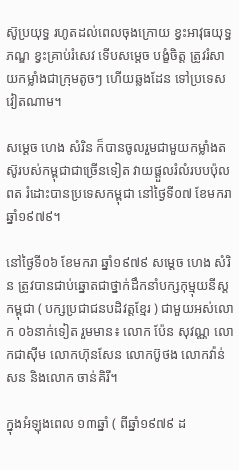ស៊ូប្រយុទ្ធ រហូតដល់ពេលចុងក្រោយ ខ្វះអាវុធយុទ្ធភណ្ឌ ខ្វះគ្រាប់រំសេវ ទើបសម្តេច បង្ខំចិត្ត ត្រូវរំសាយកម្លាំងជាក្រុមតូចៗ ហើយឆ្លងដែន ទៅប្រទេសវៀតណាម។

សម្តេច ហេង សំរិន ក៏បានចូលរួមជាមួយកម្លាំងតស៊ូរបស់កម្ពុជាជាច្រើនទៀត វាយផ្តួលរំលំរបបប៉ុលពត រំដោះបានប្រទេសកម្ពុជា នៅថ្ងៃទី០៧ ខែមករា ឆ្នាំ១៩៧៩។

នៅថ្ងៃទី០៦ ខែមករា ឆ្នាំ១៩៧៩ សម្តេច ហេង សំរិន ត្រូវបានជាប់ឆ្នោតជាថ្នាក់ដឹកនាំបក្សកុម្មុយនីស្តកម្ពុជា ( បក្សប្រជាជនបដិវត្តខ្មែរ ) ជាមួយអស់លោក ០៦នាក់ទៀត រួមមាន៖ លោក ប៉ែន សុវណ្ណ លោកជាស៊ីម លោកហ៊ុនសែន លោកប៊ូថង លោកវ៉ាន់សន និងលោក ចាន់គិរី។

ក្នុងអំឡុងពេល ១៣ឆ្នាំ ( ពីឆ្នាំ១៩៧៩ ដ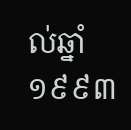ល់ឆ្នាំ១៩៩៣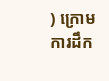) ក្រោមការដឹក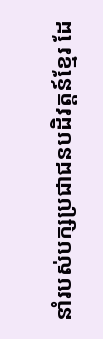នាំរបស់បក្សប្រជាជនបដិវត្តន៍ខ្មែរ ដែ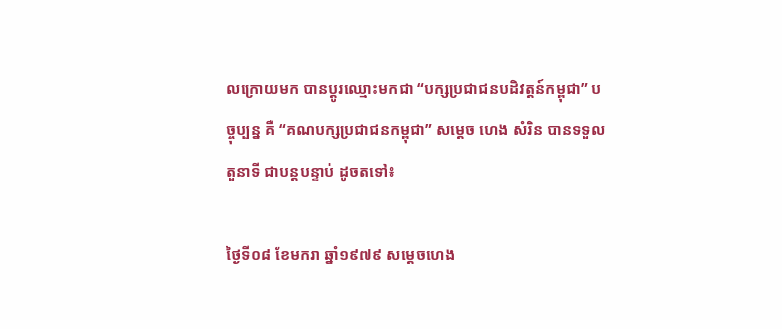លក្រោយមក បានប្តូរឈ្មោះមកជា “បក្សប្រជាជនបដិវត្តន៍កម្ពុជា” បច្ចុប្បន្ន គឺ “គណបក្សប្រជាជនកម្ពុជា” សម្តេច ហេង សំរិន បានទទួលតួនាទី ជាបន្តបន្ទាប់ ដូចតទៅ៖

ថ្ងៃទី០៨ ខែមករា ឆ្នាំ១៩៧៩ សម្តេចហេង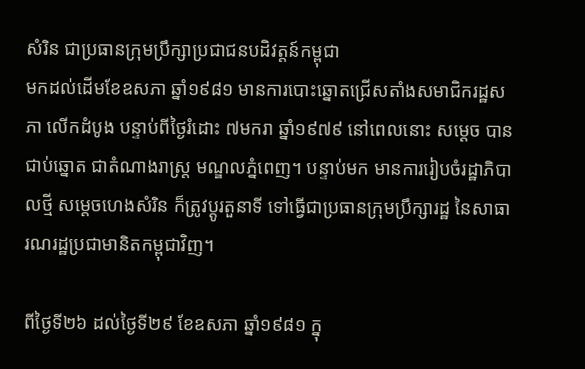សំរិន ជាប្រធានក្រុមប្រឹក្សាប្រជាជនបដិវត្តន៍កម្ពុជា
មកដល់ដើមខែឧសភា ឆ្នាំ១៩៨១ មានការបោះឆ្នោតជ្រើសតាំងសមាជិករដ្ឋសភា លើកដំបូង បន្ទាប់ពីថ្ងៃរំដោះ ៧មករា ឆ្នាំ១៩៧៩ នៅពេលនោះ សម្តេច បានជាប់ឆ្នោត ជាតំណាងរាស្ត្រ មណ្ឌលភ្នំពេញ។ បន្ទាប់មក មានការរៀបចំរដ្ឋាភិបាលថ្មី សម្តេចហេងសំរិន ក៏ត្រូវប្តូរតួនាទី ទៅធ្វើជាប្រធានក្រុមប្រឹក្សារដ្ឋ នៃសាធារណរដ្ឋប្រជាមានិតកម្ពុជាវិញ។

ពីថ្ងៃទី២៦ ដល់ថ្ងៃទី២៩ ខែឧសភា ឆ្នាំ១៩៨១ ក្នុ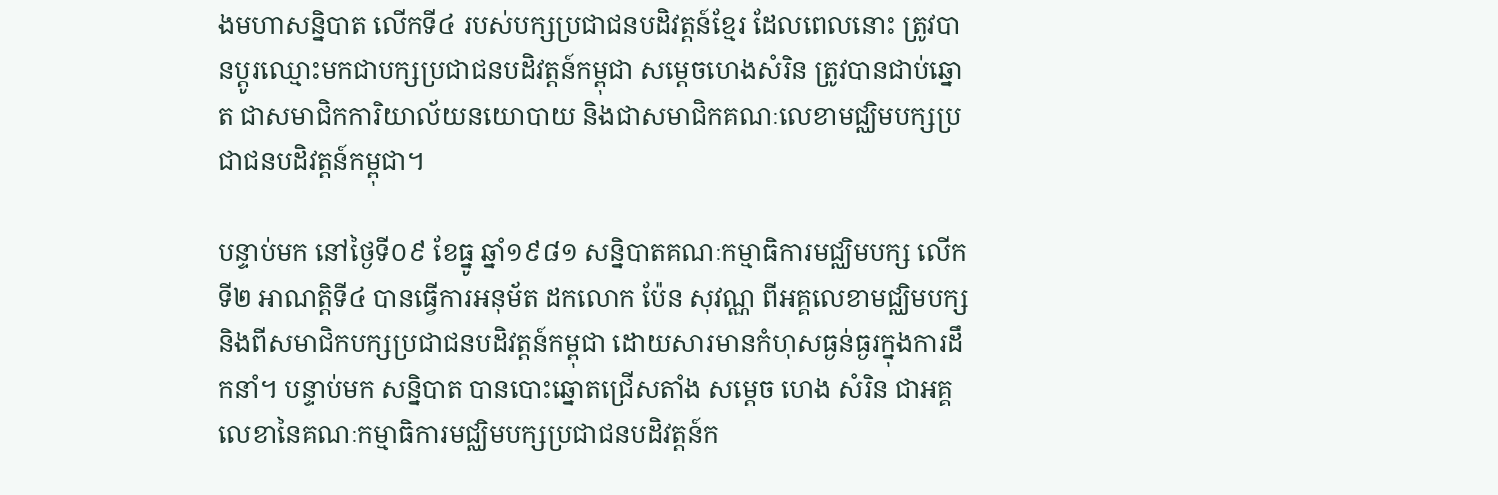ងមហាសន្និបាត លើកទី៤ របស់បក្សប្រជាជនបដិវត្តន៍ខ្មែរ ដែលពេលនោះ ត្រូវបានប្តូរឈ្មោះមកជាបក្សប្រជាជនបដិវត្តន៍កម្ពុជា សម្តេចហេងសំរិន ត្រូវបានជាប់ឆ្នោត ជាសមាជិកការិយាល័យនយោបាយ និងជាសមាជិកគណៈលេខាមជ្ឈិមបក្សប្រជាជនបដិវត្តន៍កម្ពុជា។

បន្ទាប់មក នៅថ្ងៃទី០៩ ខែធ្នូ ឆ្នាំ១៩៨១ សន្និបាតគណៈកម្មាធិការមជ្ឈិមបក្ស លើកទី២ អាណត្តិទី៤ បានធ្វើការអនុម័ត ដកលោក ប៉ែន សុវណ្ណ ពីអគ្គលេខាមជ្ឈិមបក្ស និងពីសមាជិកបក្សប្រជាជនបដិវត្តន៍កម្ពុជា ដោយសារមានកំហុសធ្ងន់ធ្ងរក្នុងការដឹកនាំ។ បន្ទាប់មក សន្និបាត បានបោះឆ្នោតជ្រើសតាំង សម្តេច ហេង សំរិន ជាអគ្គលេខានៃគណៈកម្មាធិការមជ្ឈិមបក្សប្រជាជនបដិវត្តន៍ក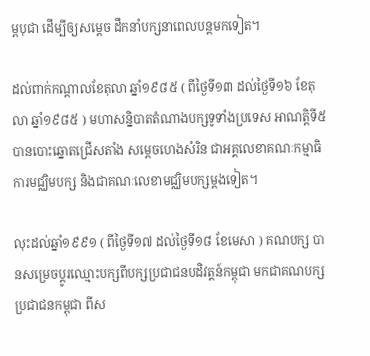ម្ពបុជា ដើម្បីឲ្យសម្តេច ដឹកនាំបក្សនាពេលបន្តមកទៀត។

ដល់ពាក់កណ្តាលខែតុលា ឆ្នាំ១៩៨៥ ( ពីថ្ងៃទី១៣ ដល់ថ្ងៃទី១៦ ខែតុលា ឆ្នាំ១៩៨៥ ) មហាសន្និបាតតំណាងបក្សទូទាំងប្រទេស អាណត្តិទី៥ បានបោះឆ្នោតជ្រើសតាំង សម្តេចហេងសំរិន ជាអគ្គលេខាគណៈកម្មាធិការមជ្ឈិមបក្ស និងជាគណៈលេខាមជ្ឈិមបក្សម្តងទៀត។

លុះដល់ឆ្នាំ១៩៩១ ( ពីថ្ងៃទី១៧ ដល់ថ្ងៃទី១៨ ខែមេសា ) គណបក្ស បានសម្រេចប្តូរឈ្មោះបក្សពីបក្សប្រជាជនបដិវត្តន៍កម្ពុជា មកជាគណបក្សប្រជាជនកម្ពុជា ពីស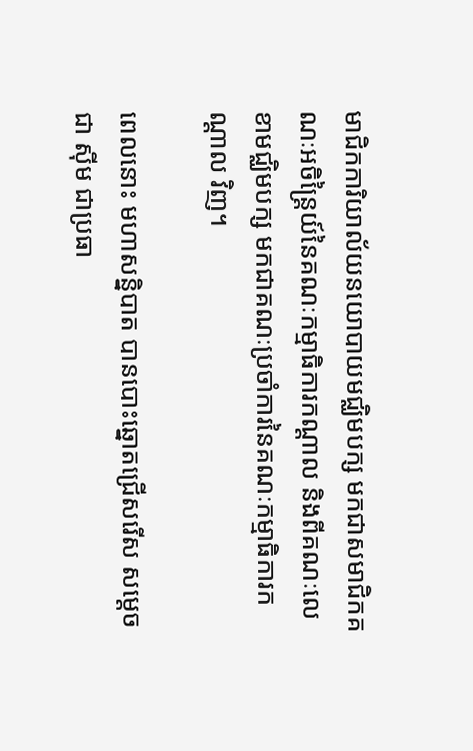មាជិកការិយាល័យនយោបាយមជ្ឈិមបក្ស មកជាសមាជិកគណៈអចិន្ត្រៃយ៍នៃគណៈកម្មាធិការកណ្តាល និងពីគណៈលេខាមជ្ឈិមបក្ស មកជាគណៈប្រចាំការនៃគណៈកម្មាធិការកណ្តាល វិញ។

ពេលនោះ មហាសន្និបាត បានបោះឆ្នោតជ្រើសរើស សម្តេច ជា ស៊ីម ជាប្រធា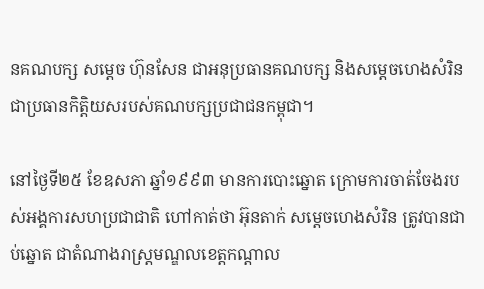នគណបក្ស សម្តេច ហ៊ុនសែន ជាអនុប្រធានគណបក្ស និងសម្តេចហេងសំរិន ជាប្រធានកិត្តិយសរបស់គណបក្សប្រជាជនកម្ពុជា។

នៅថ្ងៃទី២៥ ខែឧសភា ឆ្នាំ១៩៩៣ មានការបោះឆ្នោត ក្រោមការចាត់ចែងរបស់អង្គការសហប្រជាជាតិ ហៅកាត់ថា អ៊ុនតាក់ សម្តេចហេងសំរិន ត្រូវបានជាប់ឆ្នោត ជាតំណាងរាស្ត្រមណ្ឌលខេត្តកណ្តាល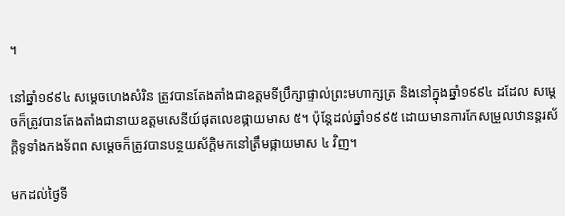។

នៅឆ្នាំ១៩៩៤ សម្តេចហេងសំរិន ត្រូវបានតែងតាំងជាឧត្តមទីប្រឹក្សាផ្ទាល់ព្រះមហាក្សត្រ និងនៅក្នុងឆ្នាំ១៩៩៤ ដដែល សម្តេចក៏ត្រូវបានតែងតាំងជានាយឧត្តមសេនីយ៍ផុតលេខផ្កាយមាស ៥។ ប៉ុន្តែដល់ឆ្នាំ១៩៩៥ ដោយមានការកែសម្រួលឋានន្តរស័ក្តិទូទាំងកងទ័ពព សម្តេចក៏ត្រូវបានបន្ថយស័ក្តិមកនៅត្រឹមផ្កាយមាស ៤ វិញ។

មកដល់ថ្ងៃទី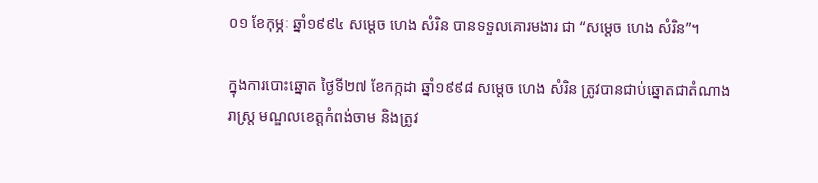០១ ខែកុម្ភៈ ឆ្នាំ១៩៩៤ សម្តេច ហេង សំរិន បានទទួលគោរមងារ ជា “សម្តេច ហេង សំរិន”។

ក្នុងការបោះឆ្នោត ថ្ងៃទី២៧ ខែកក្កដា ឆ្នាំ១៩៩៨ សម្តេច ហេង សំរិន ត្រូវបានជាប់ឆ្នោតជាតំណាងរាស្ត្រ មណ្ឌលខេត្តកំពង់ចាម និងត្រូវ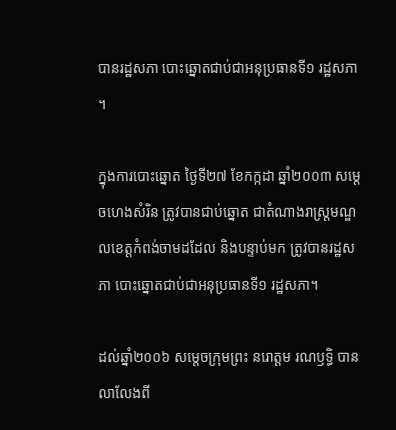បានរដ្ឋសភា បោះឆ្នោតជាប់ជាអនុប្រធានទី១ រដ្ឋសភា។

ក្នុងការបោះឆ្នោត ថ្ងៃទី២៧ ខែកក្កដា ឆ្នាំ២០០៣ សម្តេចហេងសំរិន ត្រូវបានជាប់ឆ្នោត ជាតំណាងរាស្ត្រមណ្ឌលខេត្តកំពង់ចាមដដែល និងបន្ទាប់មក ត្រូវបានរដ្ឋសភា បោះឆ្នោតជាប់ជាអនុប្រធានទី១ រដ្ឋសភា។

ដល់ឆ្នាំ២០០៦ សម្តេចក្រុមព្រះ នរោត្តម រណឫទ្ធិ បានលាលែងពី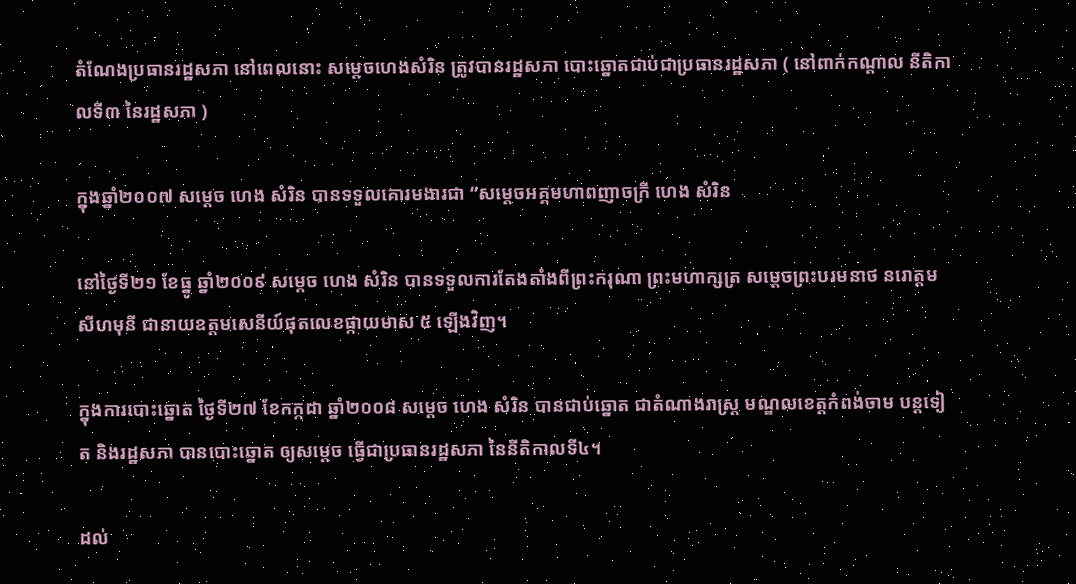តំណែងប្រធានរដ្ឋសភា នៅពេលនោះ សម្តេចហេងសំរិន ត្រូវបានរដ្ឋសភា បោះឆ្នោតជាប់ជាប្រធានរដ្ឋសភា ( នៅពាក់កណ្តាល នីតិកាលទី៣ នៃរដ្ឋសភា )

ក្នុងឆ្នាំ២០០៧ សម្តេច ហេង សំរិន បានទទួលគោរមងារជា “សម្តេចអគ្គមហាពញាចក្រី ហេង សំរិន

នៅថ្ងៃទី២១ ខែធ្នូ ឆ្នាំ២០០៩ សម្តេច ហេង សំរិន បានទទួលការតែងតាំងពីព្រះករុណា ព្រះមហាក្សត្រ សម្តេចព្រះបរមនាថ នរោត្តម សីហមុនី ជានាយឧត្តមសេនីយ៍ផុតលេខផ្កាយមាស ៥ ឡើងវិញ។

ក្នុងការបោះឆ្នោត ថ្ងៃទី២៧ ខែកក្កដា ឆ្នាំ២០០៨ សម្តេច ហេង សំរិន បានជាប់ឆ្នោត ជាតំណាងរាស្ត្រ មណ្ឌលខេត្តកំពង់ចាម បន្តទៀត និងរដ្ឋសភា បានបោះឆ្នោត ឲ្យសម្តេច ធ្វើជាប្រធានរដ្ឋសភា នៃនីតិកាលទី៤។

ដល់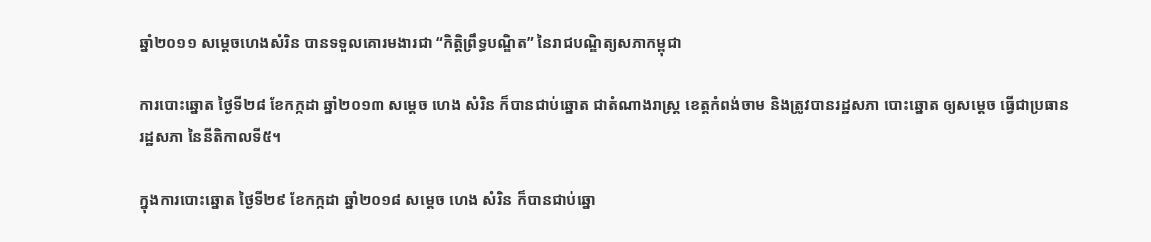ឆ្នាំ២០១១ សម្តេចហេងសំរិន បានទទួលគោរមងារជា “កិត្តិព្រឹទ្ធបណ្ឌិត” នៃរាជបណ្ឌិត្យសភាកម្ពុជា

ការបោះឆ្នោត ថ្ងៃទី២៨ ខែកក្កដា ឆ្នាំ២០១៣ សម្តេច ហេង សំរិន ក៏បានជាប់ឆ្នោត ជាតំណាងរាស្ត្រ ខេត្តកំពង់ចាម និងត្រូវបានរដ្ឋសភា បោះឆ្នោត ឲ្យសម្តេច ធ្វើជាប្រធានរដ្ឋសភា នៃនីតិកាលទី៥។

ក្នុងការបោះឆ្នោត ថ្ងៃទី២៩ ខែកក្កដា ឆ្នាំ២០១៨ សម្តេច ហេង សំរិន ក៏បានជាប់ឆ្នោ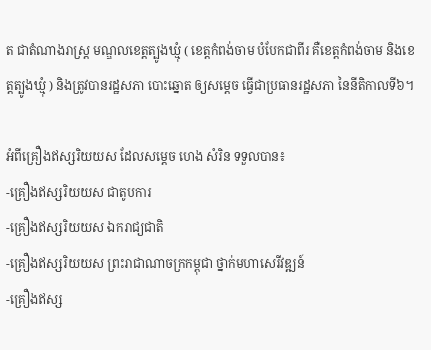ត ជាតំណាងរាស្ត្រ មណ្ឌលខេត្តត្បូងឃ្មុំ ( ខេត្តកំពង់ចាម បំបែកជាពីរ គឺខេត្តកំពង់ចាម និងខេត្តត្បូងឃ្មុំ ) និងត្រូវបានរដ្ឋសភា បោះឆ្នោត ឲ្យសម្តេច ធ្វើជាប្រធានរដ្ឋសភា នៃនីតិកាលទី៦។

អំពីគ្រឿងឥស្សរិយយស ដែលសម្តេច ហេង សំរិន ទទួលបាន៖
-គ្រឿងឥស្សរិយយស ជាតូបការ
-គ្រឿងឥស្សរិយយស ឯករាជ្យជាតិ
-គ្រឿងឥស្សរិយយស ព្រះរាជាណាចក្រកម្ពុជា ថ្នាក់មហាសេរីវឌ្ឍន៍
-គ្រឿងឥស្ស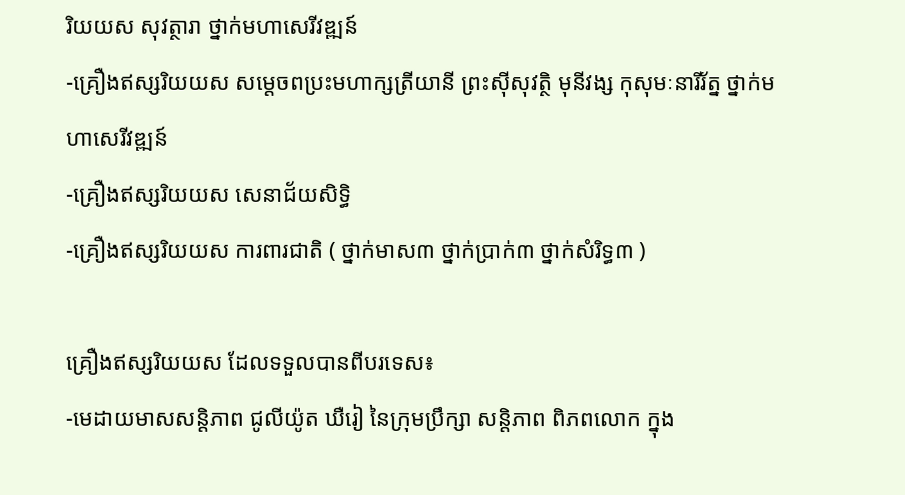រិយយស សុវត្ថារា ថ្នាក់មហាសេរីវឌ្ឍន៍
-គ្រឿងឥស្សរិយយស សម្តេចពប្រះមហាក្សត្រីយានី ព្រះស៊ីសុវត្ថិ មុនីវង្ស កុសុមៈនារីរ័ត្ន ថ្នាក់មហាសេរីវឌ្ឍន៍
-គ្រឿងឥស្សរិយយស សេនាជ័យសិទ្ធិ
-គ្រឿងឥស្សរិយយស ការពារជាតិ ( ថ្នាក់មាស៣ ថ្នាក់ប្រាក់៣ ថ្នាក់សំរិទ្ធ៣ )

គ្រឿងឥស្សរិយយស ដែលទទួលបានពីបរទេស៖
-មេដាយមាសសន្តិភាព ជូលីយ៉ូត ឃឺរៀ នៃក្រុមប្រឹក្សា សន្តិភាព ពិភពលោក ក្នុង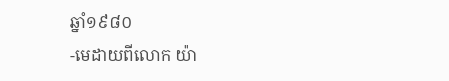ឆ្នាំ១៩៨០
-មេដាយពីលោក យ៉ា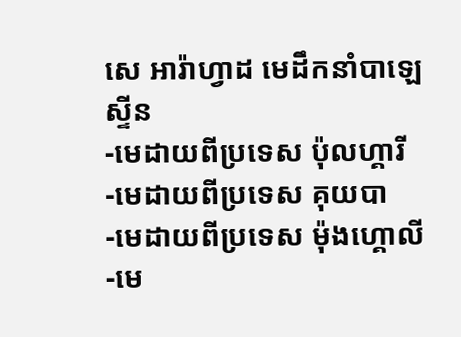សេ អារ៉ាហ្វាដ មេដឹកនាំបាឡេស្ទីន
-មេដាយពីប្រទេស ប៉ុលហ្គារី
-មេដាយពីប្រទេស គុយបា
-មេដាយពីប្រទេស ម៉ុងហ្គោលី
-មេ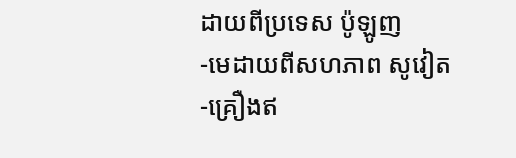ដាយពីប្រទេស ប៉ូឡូញ
-មេដាយពីសហភាព សូវៀត
-គ្រឿងឥ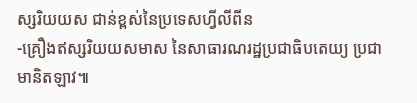ស្សរិយយស ជាន់ខ្ពស់នៃប្រទេសហ្វីលីពីន
-គ្រឿងឥស្សរិយយសមាស នៃសាធារណរដ្ឋប្រជាធិបតេយ្យ ប្រជាមានិតឡាវ៕